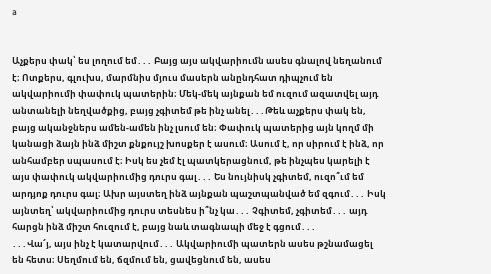a


Աչքերս փակ՝ ես լողում եմ․․․ Բայց այս ակվարիումն ասես գնալով նեղանում է։ Ոտքերս, գլուխս, մարմնիս մյուս մասերն անընդհատ դիպչում են ակվարիումի փափուկ պատերին։ Մեկ-մեկ այնքան եմ ուզում ազատվել այդ անտանելի նեղվածքից, բայց չգիտեմ թե ինչ անել․․․Թեև աչքերս փակ են, բայց ականջներս ամեն-ամեն ինչ լսում են։ Փափուկ պատերից այն կողմ մի կանացի ձայն ինձ միշտ քնքույշ խոսքեր է ասում։ Ասում է, որ սիրում է ինձ, որ անհամբեր սպասում է։ Իսկ ես չեմ էլ պատկերացնում, թե ինչպես կարելի է այս փափուկ ակվարիումից դուրս գալ․․․ Ես նույնիսկ չգիտեմ, ուզո՞ւմ եմ արդյոք դուրս գալ։ Ախր այստեղ ինձ այնքան պաշտպանված եմ զգում․․․ Իսկ այնտեղ՝ ակվարիումից դուրս տեսնես ի՞նչ կա․․․ Չգիտեմ, չգիտեմ․․․ այդ հարցն ինձ միշտ հուզում է, բայց նաև տագնապի մեջ է գցում․․․
․․․Վա՜յ, այս ինչ է կատարվում․․․ Ակվարիումի պատերն ասես թշնամացել են հետս։ Սեղմում են, ճզմում են, ցավեցնում են, ասես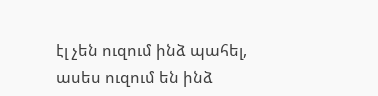էլ չեն ուզում ինձ պահել, ասես ուզում են ինձ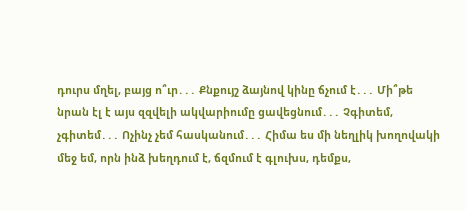դուրս մղել, բայց ո՞ւր․․․ Քնքույշ ձայնով կինը ճչում է․․․ Մի՞թե նրան էլ է այս զզվելի ակվարիումը ցավեցնում․․․ Չգիտեմ, չգիտեմ․․․ Ոչինչ չեմ հասկանում․․․ Հիմա ես մի նեղլիկ խողովակի մեջ եմ, որն ինձ խեղդում է, ճզմում է գլուխս, դեմքս,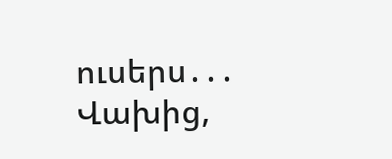ուսերս․․․ Վախից,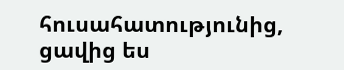հուսահատությունից, ցավից ես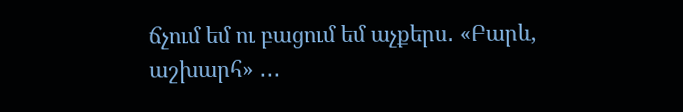ճչում եմ ու բացում եմ աչքերս․ «Բարև, աշխարհ» ․․․